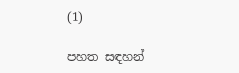(1)

පහත සඳහන්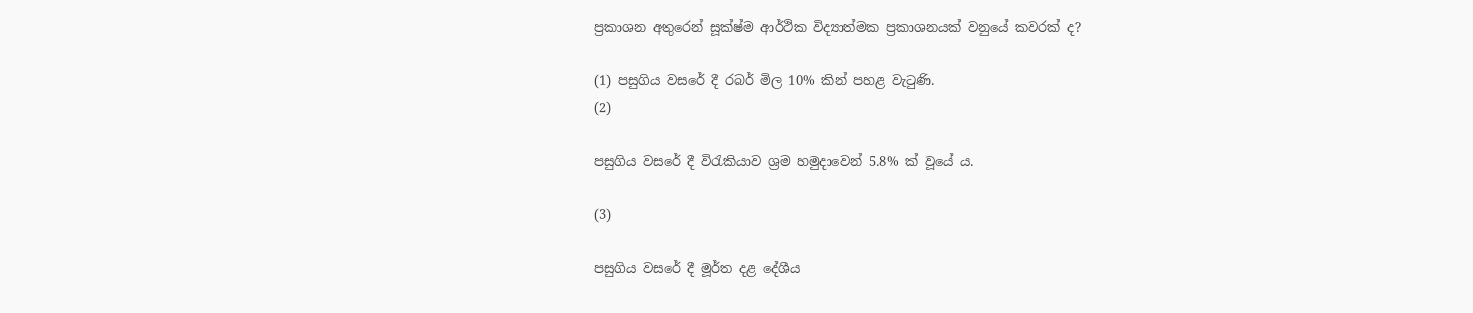ප්‍රකාශන අතුරෙන් සූක්ෂ්ම ආර්ථික විද්‍යාත්මක ප්‍රකාශනයක් වනුයේ කවරක් ද?

(1) පසුගිය වසරේ දී රබර් මිල 10% කින් පහළ වැටුණි.
(2)

පසුගිය වසරේ දී විරැකියාව ශ්‍රම හමුදාවෙන් 5.8% ක් වූයේ ය.

(3)

පසුගිය වසරේ දී මූර්ත දළ දේශීය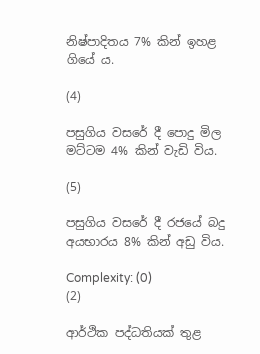නිෂ්පාදිතය 7% කින් ඉහළ ගියේ ය.

(4)

පසුගිය වසරේ දී පොදු මිල මට්ටම 4% කින් වැඩි විය.

(5)

පසුගිය වසරේ දී රජයේ බදු අයභාරය 8% කින් අඩු විය.

Complexity: (0)
(2)

ආර්ථික පද්ධතියක් තුළ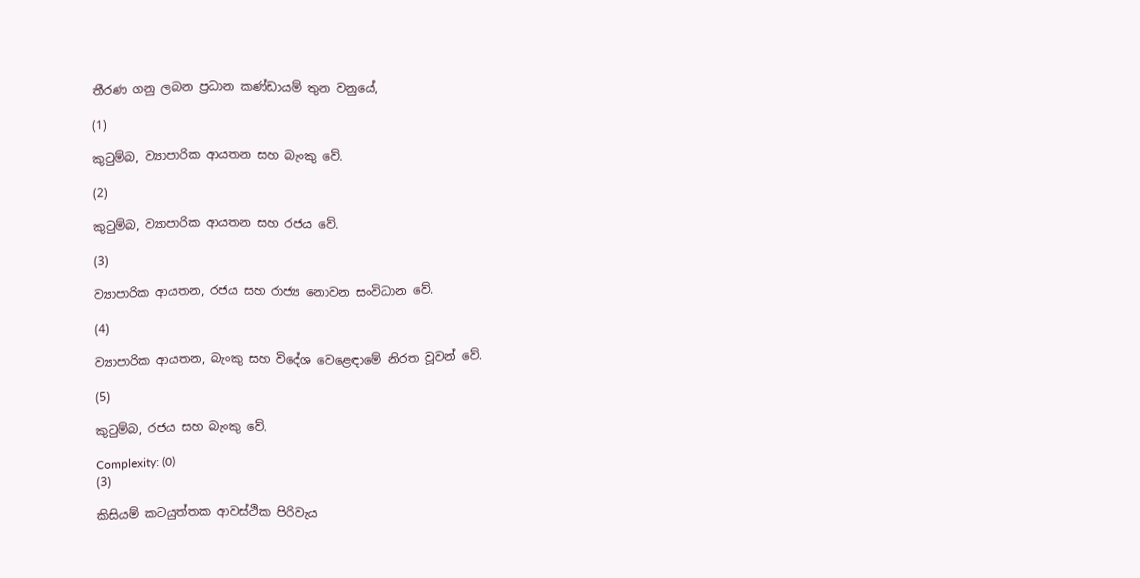තීරණ ගනු ලබන ප්‍රධාන කණ්ඩායම් තුන වනුයේ,

(1)

කුටුම්බ, ව්‍යාපාරික ආයතන සහ බැංකු වේ.

(2)

කුටුම්බ, ව්‍යාපාරික ආයතන සහ රජය වේ.

(3)

ව්‍යාපාරික ආයතන, රජය සහ රාජ්‍ය නොවන සංවිධාන වේ.

(4)

ව්‍යාපාරික ආයතන, බැංකු සහ විදේශ වෙළෙඳාමේ නිරත වූවන් වේ.

(5)

කුටුම්බ, රජය සහ බැංකු වේ.

Complexity: (0)
(3)

කිසියම් කටයුත්තක ආවස්ථික පිරිවැය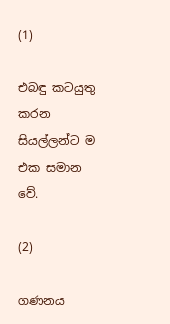(1)

එබඳු කටයුතු කරන සියල්ලන්ට ම එක සමාන වේ.

(2)

ගණනය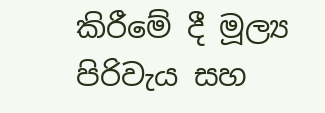කිරීමේ දී මූල්‍ය පිරිවැය සහ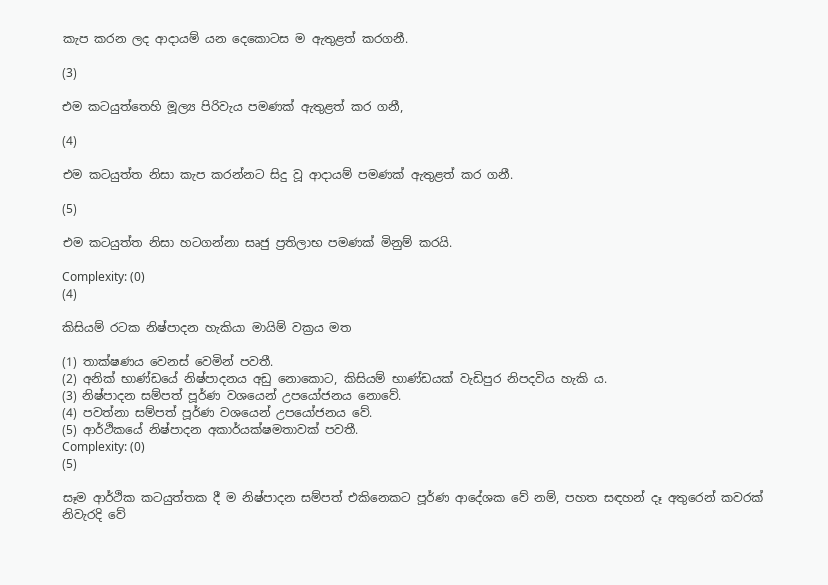කැප කරන ලද ආදායම් යන දෙකොටස ම ඇතුළත් කරගනී.

(3)

එම කටයුත්තෙහි මූල්‍ය පිරිවැය පමණක් ඇතුළත් කර ගනී,

(4)

එම කටයුත්ත නිසා කැප කරන්නට සිදු වූ ආදායම් පමණක් ඇතුළත් කර ගනී.

(5)

එම කටයුත්ත නිසා හටගන්නා සෘජු ප්‍රතිලාභ පමණක් මිනුම් කරයි.

Complexity: (0)
(4)

කිසියම් රටක නිෂ්පාදන හැකියා මායිම් වක්‍රය මත

(1) තාක්ෂණය වෙනස් වෙමින් පවතී.
(2) අනික් භාණ්ඩයේ නිෂ්පාදනය අඩු නොකොට, කිසියම් භාණ්ඩයක් වැඩිපුර නිපදවිය හැකි ය.
(3) නිෂ්පාදන සම්පත් පූර්ණ වශයෙන් උපයෝජනය නොවේ.
(4) පවත්නා සම්පත් පූර්ණ වශයෙන් උපයෝජනය වේ.
(5) ආර්ථිකයේ නිෂ්පාදන අකාර්යක්ෂමතාවක් පවතී.
Complexity: (0)
(5)

සෑම ආර්ථික කටයුත්තක දී ම නිෂ්පාදන සම්පත් එකිනෙකට පූර්ණ ආදේශක වේ නම්, පහත සඳහන් දෑ අතුරෙන් කවරක් නිවැරදි වේ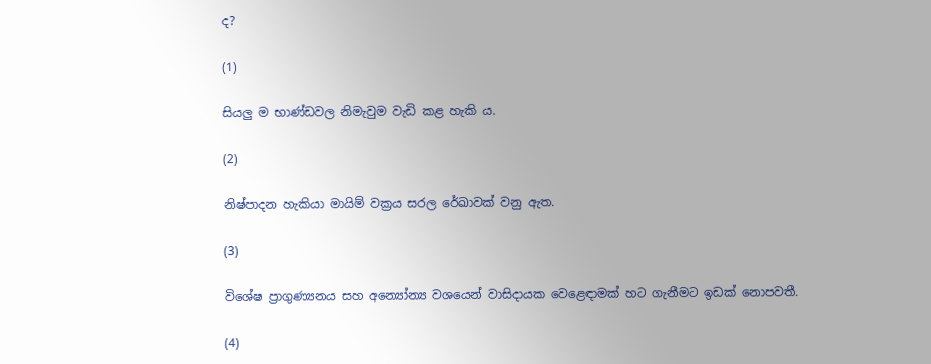ද?

(1)

සියලු ම භාණ්ඩවල නිමැවුම වැඩි කළ හැකි ය.

(2)

නිෂ්පාදන හැකියා මායිම් වක්‍රය සරල රේඛාවක් වනු ඇත.

(3)

විශේෂ ප්‍රාගුණ්‍යනය සහ අන්‍යෝන්‍ය වශයෙන් වාසිදායක වෙළෙඳාමක් හට ගැනීමට ඉඩක් නොපවතී.

(4)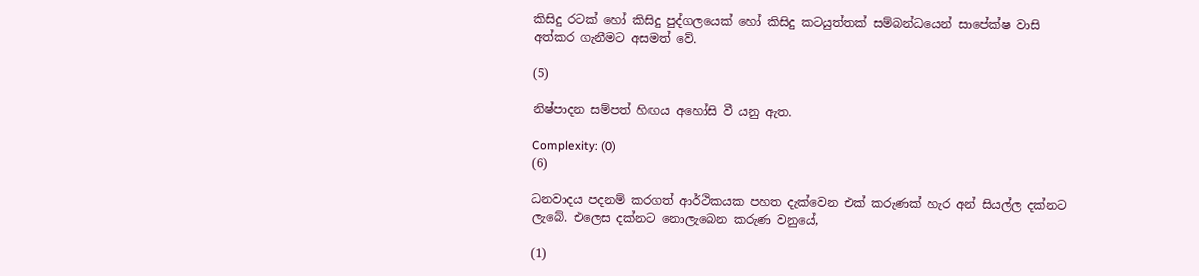කිසිදු රටක් හෝ කිසිදු පුද්ගලයෙක් හෝ කිසිදු කටයුත්තක් සම්බන්ධයෙන් සාපේක්ෂ වාසි අත්කර ගැනීමට අසමත් වේ.

(5)

නිෂ්පාදන සම්පත් හිඟය අහෝසි වී යනු ඇත.

Complexity: (0)
(6)

ධනවාදය පදනම් කරගත් ආර්ථිකයක පහත දැක්වෙන එක් කරුණක් හැර අන් සියල්ල දක්නට ලැබේ. එලෙස දක්නට නොලැබෙන කරුණ වනුයේ,

(1)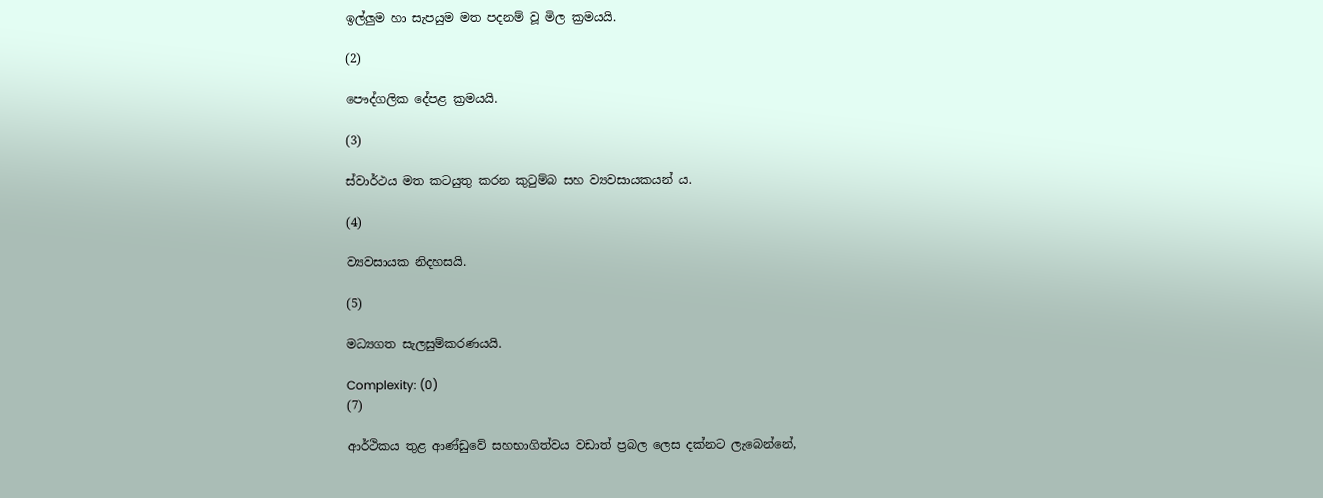ඉල්ලුම හා සැපයුම මත පදනම් වූ මිල ක්‍රමයයි.

(2)

පෞද්ගලික දේපළ ක්‍රමයයි.

(3)

ස්වාර්ථය මත කටයුතු කරන කුටුම්බ සහ ව්‍යවසායකයන් ය.

(4)

ව්‍යවසායක නිදහසයි.

(5)

මධ්‍යගත සැලසුම්කරණයයි.

Complexity: (0)
(7)

ආර්ථිකය තුළ ආණ්ඩුවේ සහභාගිත්වය වඩාත් ප්‍රබල ලෙස දක්නට ලැබෙන්නේ,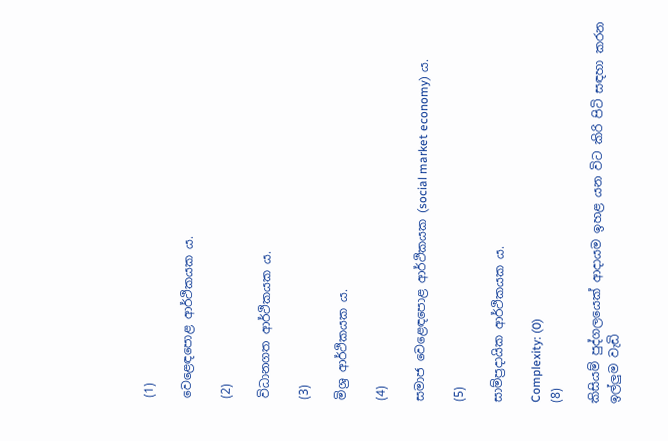(1)

වෙළෙඳපොළ ආර්ථිකයක ය.

(2)

විධානගත ආර්ථිකයක ය.

(3)

මිශ්‍ර ආර්ථිකයක ය.

(4)

සමාජ වෙළෙඳපොළ ආර්ථිකයක (social market economy) ය.

(5)

සාම්ප්‍රදායික ආර්ථිකයක ය.

Complexity: (0)
(8)

කිසියම් පුද්ගලයෙක් ආදායම ඉහළ යන විට කිරි පිටි සඳහා කරන ඉල්ලුම වැඩි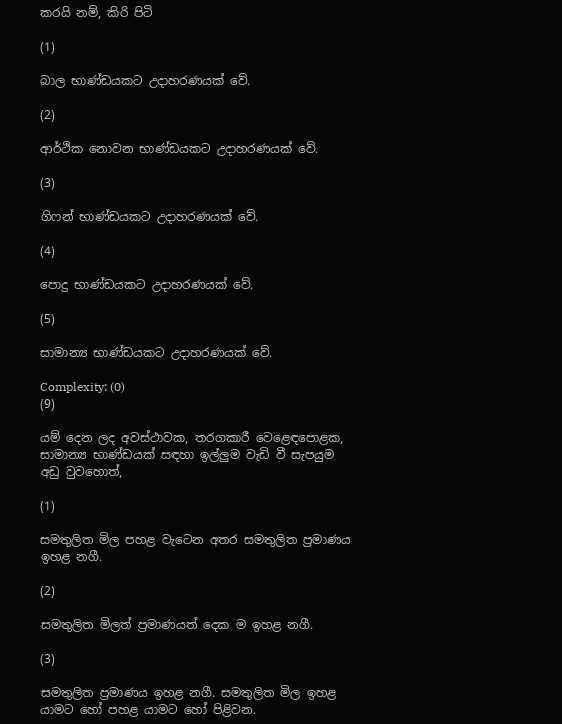කරයි නම්, කිරි පිටි

(1)

බාල භාණ්ඩයකට උදාහරණයක් වේ.

(2)

ආර්ථික නොවන භාණ්ඩයකට උදාහරණයක් වේ.

(3)

ගිෆන් භාණ්ඩයකට උදාහරණයක් වේ.

(4)

පොදු භාණ්ඩයකට උදාහරණයක් වේ.

(5)

සාමාන්‍ය භාණ්ඩයකට උදාහරණයක් වේ.

Complexity: (0)
(9)

යම් දෙන ලද අවස්ථාවක, තරගකාරී වෙළෙඳපොළක, සාමාන්‍ය භාණ්ඩයක් සඳහා ඉල්ලුම වැඩි වී සැපයුම අඩු වුවහොත්,

(1)

සමතුලිත මිල පහළ වැටෙන අතර සමතුලිත ප්‍රමාණය ඉහළ නගී.

(2)

සමතුලිත මිලත් ප්‍රමාණයත් දෙක ම ඉහළ නගී.

(3)

සමතුලිත ප්‍රමාණය ඉහළ නගී. සමතුලිත මිල ඉහළ යාමට හෝ පහළ යාමට හෝ පිළිවන.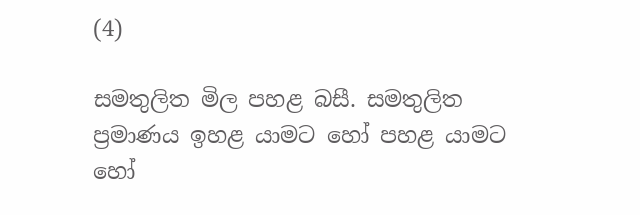(4)

සමතුලිත මිල පහළ බසී. සමතුලිත ප්‍රමාණය ඉහළ යාමට හෝ පහළ යාමට හෝ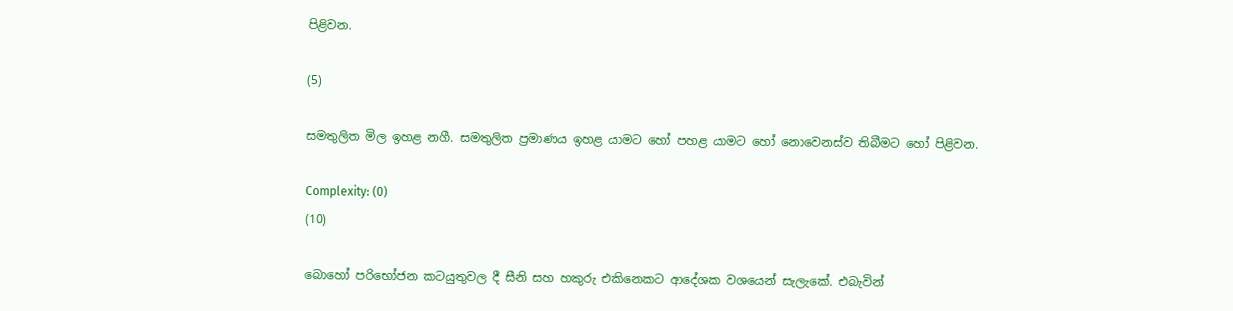පිළිවන.

(5)

සමතුලිත මිල ඉහළ නගී. සමතුලිත ප්‍රමාණය ඉහළ යාමට හෝ පහළ යාමට හෝ නොවෙනස්ව තිබීමට හෝ පිළිවන.

Complexity: (0)
(10)

බොහෝ පරිභෝජන කටයුතුවල දී සීනි සහ හකුරු එකිනෙකට ආදේශක වශයෙන් සැලැකේ. එබැවින්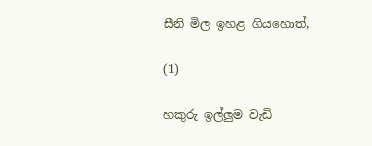සීනි මිල ඉහළ ගියහොත්,

(1)

හකුරු ඉල්ලුම වැඩි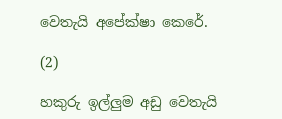වෙතැයි අපේක්ෂා කෙරේ.

(2)

හකුරු ඉල්ලුම අඩු වෙතැයි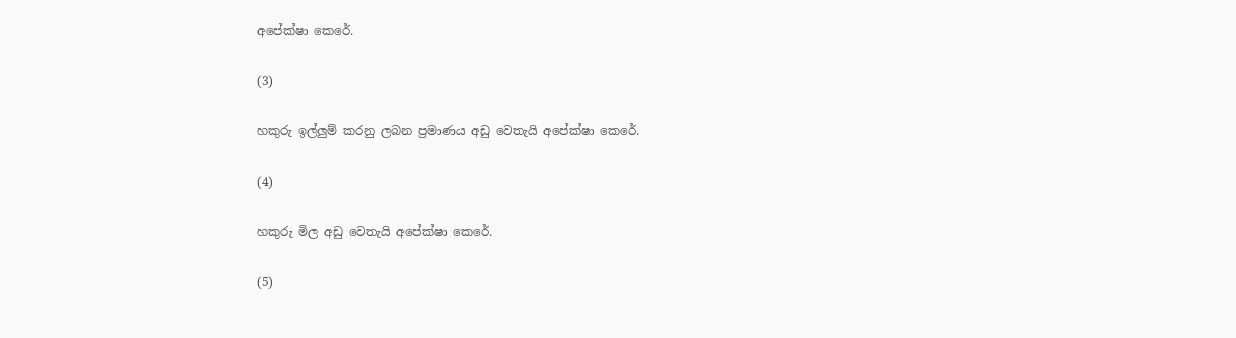අපේක්ෂා කෙරේ.

(3)

හකුරු ඉල්ලුම් කරනු ලබන ප්‍රමාණය අඩු වෙතැයි අපේක්ෂා කෙරේ.

(4)

හකුරු මිල අඩු වෙතැයි අපේක්ෂා කෙරේ.

(5)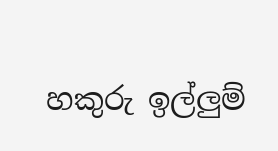හකුරු ඉල්ලුම්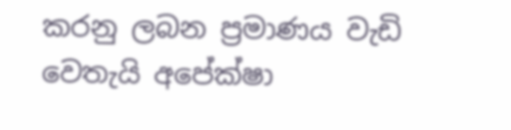කරනු ලබන ප්‍රමාණය වැඩි වෙතැයි අපේක්ෂා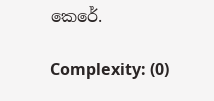කෙරේ.

Complexity: (0)